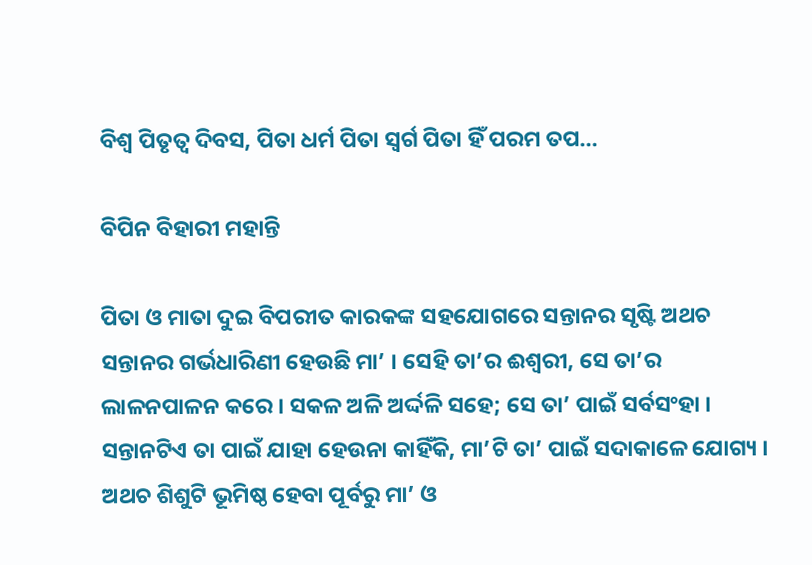ବିଶ୍ୱ ପିତୃତ୍ୱ ଦିବସ, ପିତା ଧର୍ମ ପିତା ସ୍ୱର୍ଗ ପିତା ହିଁ ପରମ ତପ…

ବିପିନ ବିହାରୀ ମହାନ୍ତି

ପିତା ଓ ମାତା ଦୁଇ ବିପରୀତ କାରକଙ୍କ ସହଯୋଗରେ ସନ୍ତାନର ସୃଷ୍ଟି ଅଥଚ ସନ୍ତାନର ଗର୍ଭଧାରିଣୀ ହେଉଛି ମା’ । ସେହି ତା’ର ଈଶ୍ୱରୀ, ସେ ତା’ର ଲାଳନପାଳନ କରେ । ସକଳ ଅଳି ଅର୍ଦ୍ଦଳି ସହେ; ସେ ତା’ ପାଇଁ ସର୍ବସଂହା । ସନ୍ତାନଟିଏ ତା ପାଇଁ ଯାହା ହେଉନା କାହିଁକି, ମା’ଟି ତା’ ପାଇଁ ସଦାକାଳେ ଯୋଗ୍ୟ । ଅଥଚ ଶିଶୁଟି ଭୂମିଷ୍ଠ ହେବା ପୂର୍ବରୁ ମା’ ଓ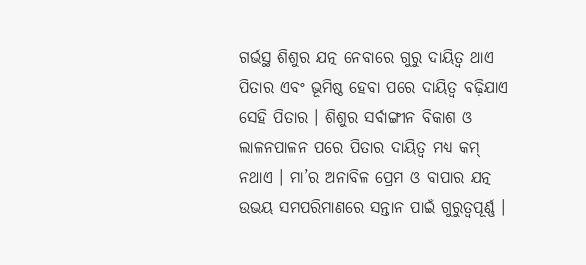ଗର୍ଭସ୍ଥ ଶିଶୁର ଯତ୍ନ ନେବାରେ ଗୁରୁ ଦାୟିତ୍ୱ ଥାଏ ପିତାର ଏବଂ ଭୂମିଷ୍ଠ ହେବା ପରେ ଦାୟିତ୍ୱ ବଢ଼ିଯାଏ ସେହି ପିତାର । ଶିଶୁର ସର୍ବାଙ୍ଗୀନ ବିକାଶ ଓ ଲାଳନପାଳନ ପରେ ପିତାର ଦାୟିତ୍ୱ ମଧ୍ୟ କମ୍ ନଥାଏ । ମା’ର ଅନାବିଳ ପ୍ରେମ ଓ ବାପାର ଯତ୍ନ ଉଭୟ ସମପରିମାଣରେ ସନ୍ତାନ ପାଇଁ ଗୁରୁତ୍ୱପୂର୍ଣ୍ଣ ।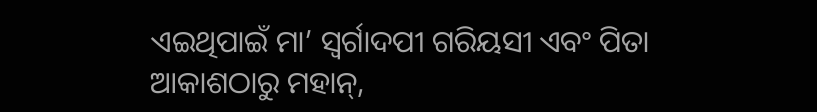ଏଇଥିପାଇଁ ମା’ ସ୍ୱର୍ଗାଦପୀ ଗରିୟସୀ ଏବଂ ପିତା ଆକାଶଠାରୁ ମହାନ୍‌,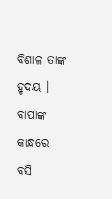ବିଶାଳ ତାଙ୍କ ହୃଦୟ । ବାପାଙ୍କ କାନ୍ଧରେ ବସି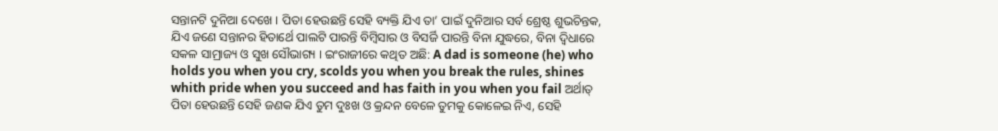ସନ୍ତାନଟି ଦୁନିଆ ଦେଖେ । ପିତା ହେଉଛନ୍ତି ସେହି ବ୍ୟକ୍ତି ଯିଏ ତା’ ପାଇଁ ଦୁନିଆର ସର୍ବ ଶ୍ରେଷ୍ଠ ଶୁଭଚିନ୍ତକ, ଯିଏ ଜଣେ ସନ୍ତାନର ହିତାର୍ଥେ ପାଲଟି ପାରନ୍ତି ବିମ୍ବିସାର ଓ ବିସର୍ଜି ପାରନ୍ତି ବିନା ଯୁଦ୍ଧରେ, ବିନା ଦ୍ୱିଧାରେ ସକଳ ସାମ୍ରାଜ୍ୟ ଓ ସୁଖ ସୌଭାଗ୍ୟ । ଇଂରାଜୀରେ କଥିତ ଅଛି: A dad is someone (he) who holds you when you cry, scolds you when you break the rules, shines whith pride when you succeed and has faith in you when you fail ଅର୍ଥାତ୍ ପିତା ହେଉଛନ୍ତି ସେହି ଜଣକ ଯିଏ ତୁମ ଦୁଃଖ ଓ କ୍ରନ୍ଦନ ବେଳେ ତୁମକୁ କୋଳେଇ ନିଏ, ସେହି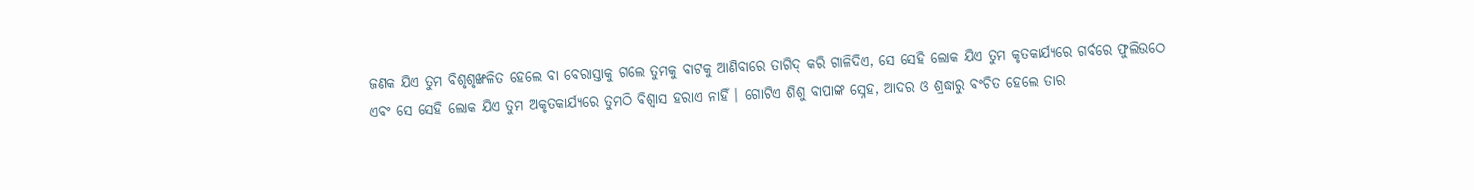ଜଣକ ଯିଏ ତୁମ ବିଶୃଶୃଙ୍ଖଳିତ ହେଲେ ବା ବେରାସ୍ତାକୁ ଗଲେ ତୁମକୁ ବାଟକୁ ଆଣିବାରେ ତାଗିଦ୍ କରି ଗାଳିଦିଏ, ସେ ସେହି ଲୋକ ଯିଏ ତୁମ କୃତକାର୍ଯ୍ୟରେ ଗର୍ବରେ ଫୁଲିଉଠେ ଏବଂ ସେ ସେହି ଲୋକ ଯିଏ ତୁମ ଅକୃତକାର୍ଯ୍ୟରେ ତୁମଠି ବିଶ୍ୱାସ ହରାଏ ନାହିଁ । ଗୋଟିଏ ଶିଶୁ ବାପାଙ୍କ ସ୍ନେହ, ଆଦର ଓ ଶ୍ରଦ୍ଧାରୁ ବଂଚିତ ହେଲେ ତାର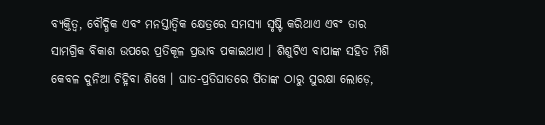ବ୍ୟକ୍ତିତ୍ୱ, ବୌଦ୍ଧିକ ଏବଂ ମନସ୍ତାତ୍ୱିକ କ୍ଷେତ୍ରରେ ସମସ୍ୟା ସୃଷ୍ଟି କରିଥାଏ ଏବଂ ତାର ସାମଗ୍ରିକ ବିକାଶ ଉପରେ ପ୍ରତିକୂଳ ପ୍ରଭାବ ପକାଇଥାଏ । ଶିଶୁଟିଏ ବାପାଙ୍କ ସହିତ ମିଶି କେବଳ ଦୁନିଆ ଚିହ୍ନିବା ଶିଖେ । ଘାତ-ପ୍ରତିଘାତରେ ପିତାଙ୍କ ଠାରୁ ସୁରକ୍ଷା ଲୋଡ଼େ,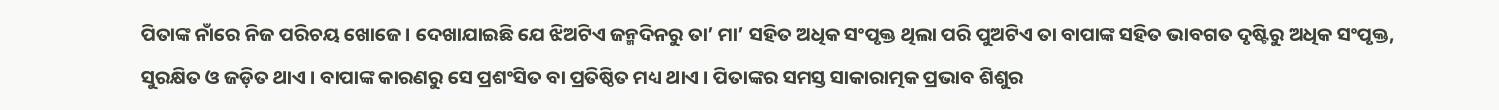ପିତାଙ୍କ ନାଁରେ ନିଜ ପରିଚୟ ଖୋଜେ । ଦେଖାଯାଇଛି ଯେ ଝିଅଟିଏ ଜନ୍ମଦିନରୁ ତା’ ମା’ ସହିତ ଅଧିକ ସଂପୃକ୍ତ ଥିଲା ପରି ପୁଅଟିଏ ତା ବାପାଙ୍କ ସହିତ ଭାବଗତ ଦୃଷ୍ଟିରୁ ଅଧିକ ସଂପୃକ୍ତ, ସୁରକ୍ଷିତ ଓ ଜଡ଼ିତ ଥାଏ । ବାପାଙ୍କ କାରଣରୁ ସେ ପ୍ରଶଂସିତ ବା ପ୍ରତିଷ୍ଠିତ ମଧ୍ୟ ଥାଏ । ପିତାଙ୍କର ସମସ୍ତ ସାକାରାତ୍ମକ ପ୍ରଭାବ ଶିଶୁର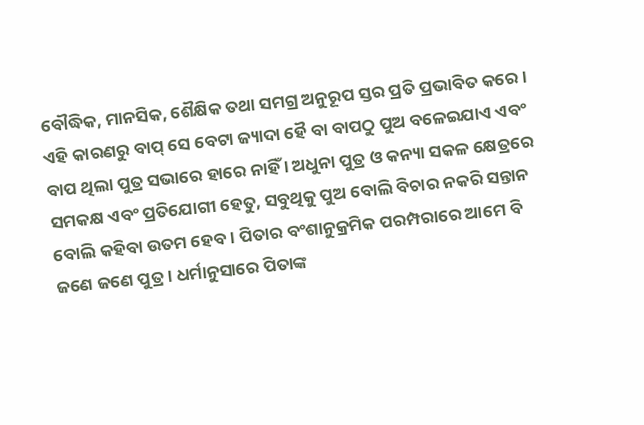ବୌଦ୍ଧିକ, ମାନସିକ, ଶୈକ୍ଷିକ ତଥା ସମଗ୍ର ଅନୁରୂପ ସ୍ତର ପ୍ରତି ପ୍ରଭାବିତ କରେ । ଏହି କାରଣରୁ ବାପ୍ ସେ ବେଟା ଜ୍ୟାଦା ହୈ ବା ବାପଠୁ ପୁଅ ବଳେଇଯାଏ ଏବଂ ବାପ ଥିଲା ପୁତ୍ର ସଭାରେ ହାରେ ନାହିଁ । ଅଧୁନା ପୁତ୍ର ଓ କନ୍ୟା ସକଳ କ୍ଷେତ୍ରରେ ସମକକ୍ଷ ଏବଂ ପ୍ରତିଯୋଗୀ ହେତୁ, ସବୁଥିକୁ ପୁଅ ବୋଲି ବିଚାର ନକରି ସନ୍ତାନ ବୋଲି କହିବା ଉତମ ହେବ । ପିତାର ବଂଶାନୁକ୍ରମିକ ପରମ୍ପରାରେ ଆମେ ବି ଜଣେ ଜଣେ ପୁତ୍ର । ଧର୍ମାନୁସାରେ ପିତାଙ୍କ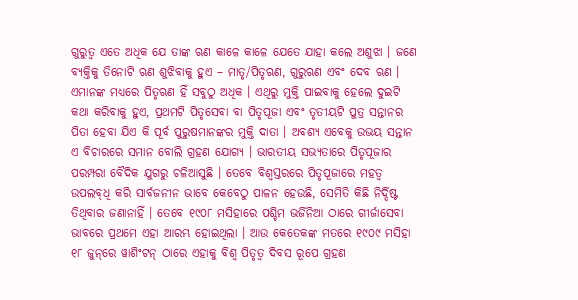ଗୁରୁତ୍ୱ ଏତେ ଅଧିକ ଯେ ତାଙ୍କ ଋଣ କାଳେ କାଳେ ଯେତେ ଯାହା କଲେ ଅଶୁଝା । ଜଣେ ବ୍ୟକ୍ତିକୁ ତିନୋଟି ଋଣ ଶୁଝିବାକୁ ହୁଏ – ମାତୃ/ପିତୃଋଣ, ଗୁରୁଋଣ ଏବଂ ଦେବ ଋଣ । ଏମାନଙ୍କ ମଧ୍ୟରେ ପିତୃଋଣ ହିଁ ସବୁଠୁ ଅଧିକ । ଏଥିରୁ ମୁକ୍ତି ପାଇବାକୁ ହେଲେ ଦୁଇଟି କଥା କରିବାକୁ ହୁଏ, ପ୍ରଥମଟି ପିତୃସେବା ବା ପିତୃପୂଜା ଏବଂ ତୃତୀୟଟି ପୁତ୍ର ସନ୍ତାନର ପିତା ହେବା ଯିଏ କି ପୂର୍ବ ପୁରୁଷମାନଙ୍କର ମୁକ୍ତି ଦାତା । ଅବଶ୍ୟ ଏବେକୁ ଉଭୟ ସନ୍ତାନ ଏ ବିଚାରରେ ସମାନ ବୋଲି ଗ୍ରହଣ ଯୋଗ୍ୟ । ଭାରତୀୟ ସଭ୍ୟତାରେ ପିତୃପୂଜାର ପରମ୍ପରା ବୈଦିକ ଯୁଗରୁ ଚଳିଆସୁଛି । ତେବେ ବିଶ୍ୱସ୍ତରରେ ପିତୃପୂଜାରେ ମହତ୍ୱ ଉପଲବ୍‌ଧି କରି ସାର୍ବଜନୀନ ଭାବେ କେବେଠୁ ପାଳନ ହେଉଛି, ସେମିତି କିଛି ନିର୍ଦ୍ଦିଷ୍ଟ ତିଥିବାର ଜଣାନାହିଁ । ତେବେ ୧୯୦୮ ମସିହାରେ ପଶ୍ଚିମ ଭର୍ଜିନିଆ ଠାରେ ଗୀର୍ଜାସେବା ଭାବରେ ପ୍ରଥମେ ଏହା ଆରମ୍ଭ ହୋଇଥିଲା । ଆଉ କେତେକଙ୍କ ମତରେ ୧୯୦୯ ମସିହା ୧୮ ଜୁନ୍‌ରେ ୱାଶିଂଟନ୍ ଠାରେ ଏହାକୁ ବିଶ୍ୱ ପିତୃତ୍ୱ ଦିବସ ରୂପେ ଗ୍ରହଣ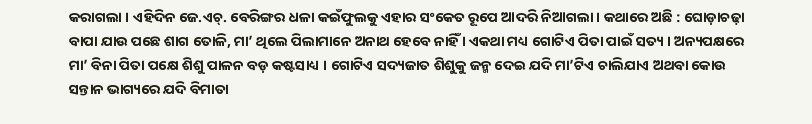କରାଗଲା । ଏହିଦିନ ଜେ.ଏଚ୍‌. ବେରିଙ୍ଗର ଧଳା କଇଁଫୁଲକୁ ଏହାର ସଂକେତ ରୂପେ ଆଦରି ନିଆଗଲା । କଥାରେ ଅଛି : ଘୋଡ଼ାଚଢ଼ା ବାପା ଯାଉ ପଛେ ଶାଗ ତୋଳି, ମା’ ଥିଲେ ପିଲାମାନେ ଅନାଥ ହେବେ ନାହିଁ । ଏକଥା ମଧ୍ୟ ଗୋଟିଏ ପିତା ପାଇଁ ସତ୍ୟ । ଅନ୍ୟପକ୍ଷରେ ମା’ ବିନା ପିତା ପକ୍ଷେ ଶିଶୁ ପାଳନ ବଡ଼ କଷ୍ଟସାଧ୍ୟ । ଗୋଟିଏ ସଦ୍ୟଜାତ ଶିଶୁକୁ ଜନ୍ମ ଦେଇ ଯଦି ମା’ଟିଏ ଚାଲିଯାଏ ଅଥବା କୋଉ ସନ୍ତାନ ଭାଗ୍ୟରେ ଯଦି ବିମାତା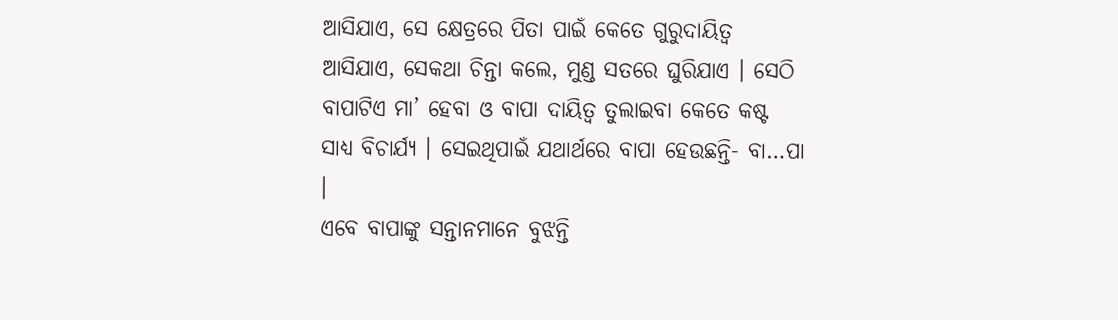ଆସିଯାଏ, ସେ କ୍ଷେତ୍ରରେ ପିତା ପାଇଁ କେତେ ଗୁରୁଦାୟିତ୍ୱ ଆସିଯାଏ, ସେକଥା ଚିନ୍ତା କଲେ, ମୁଣ୍ଡ ସତରେ ଘୁରିଯାଏ । ସେଠି ବାପାଟିଏ ମା’ ହେବା ଓ ବାପା ଦାୟିତ୍ୱ ତୁଲାଇବା କେତେ କଷ୍ଟ ସାଧ୍ୟ ବିଚାର୍ଯ୍ୟ । ସେଇଥିପାଇଁ ଯଥାର୍ଥରେ ବାପା ହେଉଛନ୍ତି- ବା…ପା ।
ଏବେ ବାପାଙ୍କୁ ସନ୍ତାନମାନେ ବୁଝନ୍ତି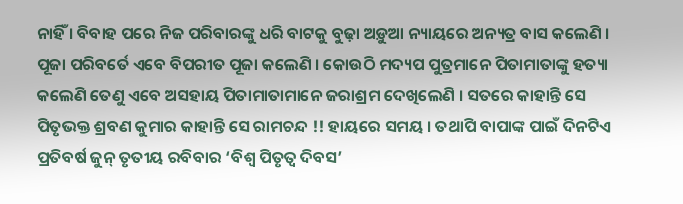ନାହିଁ । ବିବାହ ପରେ ନିଜ ପରିବାରଙ୍କୁ ଧରି ବାଟକୁ ବୁଢ଼ା ଅଡ଼ୁଆ ନ୍ୟାୟରେ ଅନ୍ୟତ୍ର ବାସ କଲେଣି । ପୂଜା ପରିବର୍ତେ ଏବେ ବିପରୀତ ପୂଜା କଲେଣି । କୋଉଠି ମଦ୍ୟପ ପୁତ୍ରମାନେ ପିତାମାତାଙ୍କୁ ହତ୍ୟା କଲେଣି ତେଣୁ ଏବେ ଅସହାୟ ପିତାମାତାମାନେ ଜରାଶ୍ରମ ଦେଖିଲେଣି । ସତରେ କାହାନ୍ତି ସେ ପିତୃଭକ୍ତ ଶ୍ରବଣ କୁମାର କାହାନ୍ତି ସେ ରାମଚନ୍ଦ !! ହାୟରେ ସମୟ । ତଥାପି ବାପାଙ୍କ ପାଇଁ ଦିନଟିଏ ପ୍ରତିବର୍ଷ ଜୁନ୍ ତୃତୀୟ ରବିବାର ‘ବିଶ୍ୱ ପିତୃତ୍ୱ ଦିବସ’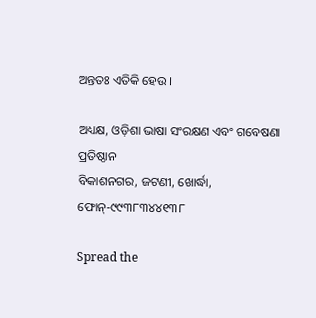ଅନ୍ତତଃ ଏତିକି ହେଉ ।

ଅଧ୍ୟକ୍ଷ, ଓଡ଼ିଶା ଭାଷା ସଂରକ୍ଷଣ ଏବଂ ଗବେଷଣା ପ୍ରତିଷ୍ଠାନ
ବିକାଶନଗର, ଜଟଣୀ, ଖୋର୍ଦ୍ଧା, ଫୋନ୍‌-୯୯୩୮୩୪୪୧୩୮

Spread the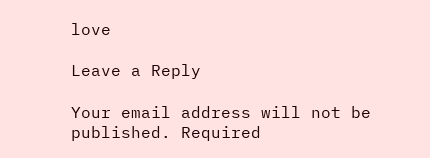love

Leave a Reply

Your email address will not be published. Required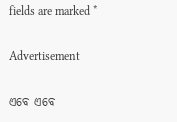fields are marked *

Advertisement

ଏବେ ଏବେ